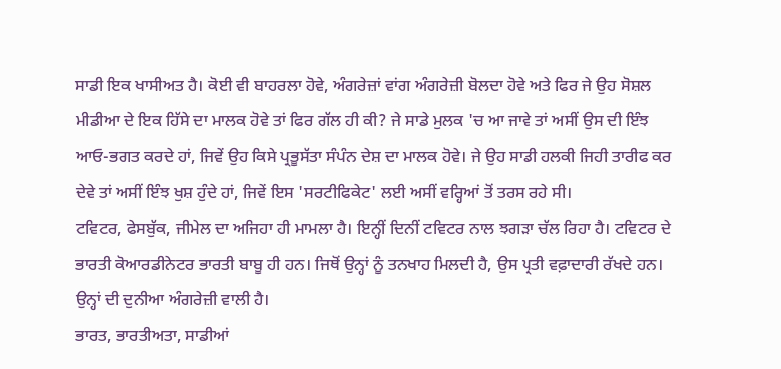ਸਾਡੀ ਇਕ ਖਾਸੀਅਤ ਹੈ। ਕੋਈ ਵੀ ਬਾਹਰਲਾ ਹੋਵੇ, ਅੰਗਰੇਜ਼ਾਂ ਵਾਂਗ ਅੰਗਰੇਜ਼ੀ ਬੋਲਦਾ ਹੋਵੇ ਅਤੇ ਫਿਰ ਜੇ ਉਹ ਸੋਸ਼ਲ ਮੀਡੀਆ ਦੇ ਇਕ ਹਿੱਸੇ ਦਾ ਮਾਲਕ ਹੋਵੇ ਤਾਂ ਫਿਰ ਗੱਲ ਹੀ ਕੀ? ਜੇ ਸਾਡੇ ਮੁਲਕ 'ਚ ਆ ਜਾਵੇ ਤਾਂ ਅਸੀਂ ਉਸ ਦੀ ਇੰਝ ਆਓ-ਭਗਤ ਕਰਦੇ ਹਾਂ, ਜਿਵੇਂ ਉਹ ਕਿਸੇ ਪ੍ਰਭੂਸੱਤਾ ਸੰਪੰਨ ਦੇਸ਼ ਦਾ ਮਾਲਕ ਹੋਵੇ। ਜੇ ਉਹ ਸਾਡੀ ਹਲਕੀ ਜਿਹੀ ਤਾਰੀਫ ਕਰ ਦੇਵੇ ਤਾਂ ਅਸੀਂ ਇੰਝ ਖੁਸ਼ ਹੁੰਦੇ ਹਾਂ, ਜਿਵੇਂ ਇਸ 'ਸਰਟੀਫਿਕੇਟ' ਲਈ ਅਸੀਂ ਵਰ੍ਹਿਆਂ ਤੋਂ ਤਰਸ ਰਹੇ ਸੀ।
ਟਵਿਟਰ, ਫੇਸਬੁੱਕ, ਜੀਮੇਲ ਦਾ ਅਜਿਹਾ ਹੀ ਮਾਮਲਾ ਹੈ। ਇਨ੍ਹੀਂ ਦਿਨੀਂ ਟਵਿਟਰ ਨਾਲ ਝਗੜਾ ਚੱਲ ਰਿਹਾ ਹੈ। ਟਵਿਟਰ ਦੇ ਭਾਰਤੀ ਕੋਆਰਡੀਨੇਟਰ ਭਾਰਤੀ ਬਾਬੂ ਹੀ ਹਨ। ਜਿਥੋਂ ਉਨ੍ਹਾਂ ਨੂੰ ਤਨਖਾਹ ਮਿਲਦੀ ਹੈ, ਉਸ ਪ੍ਰਤੀ ਵਫ਼ਾਦਾਰੀ ਰੱਖਦੇ ਹਨ। ਉਨ੍ਹਾਂ ਦੀ ਦੁਨੀਆ ਅੰਗਰੇਜ਼ੀ ਵਾਲੀ ਹੈ।
ਭਾਰਤ, ਭਾਰਤੀਅਤਾ, ਸਾਡੀਆਂ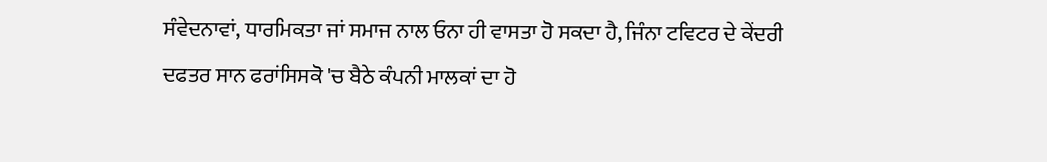ਸੰਵੇਦਨਾਵਾਂ, ਧਾਰਮਿਕਤਾ ਜਾਂ ਸਮਾਜ ਨਾਲ ਓਨਾ ਹੀ ਵਾਸਤਾ ਹੋ ਸਕਦਾ ਹੈ, ਜਿੰਨਾ ਟਵਿਟਰ ਦੇ ਕੇਂਦਰੀ ਦਫਤਰ ਸਾਨ ਫਰਾਂਸਿਸਕੋ 'ਚ ਬੈਠੇ ਕੰਪਨੀ ਮਾਲਕਾਂ ਦਾ ਹੋ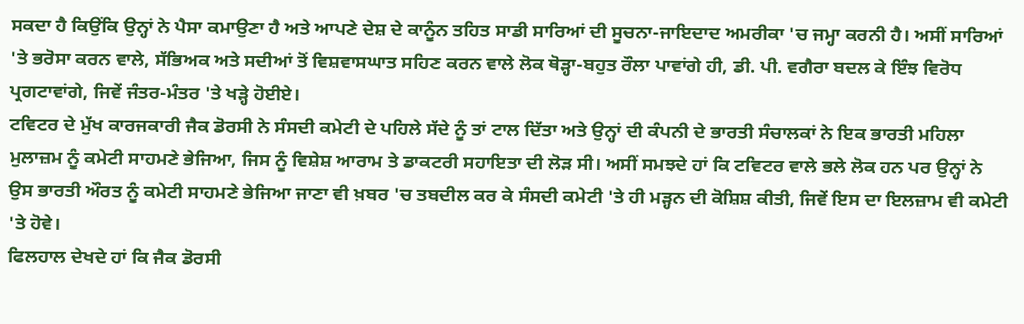ਸਕਦਾ ਹੈ ਕਿਉਂਕਿ ਉਨ੍ਹਾਂ ਨੇ ਪੈਸਾ ਕਮਾਉਣਾ ਹੈ ਅਤੇ ਆਪਣੇ ਦੇਸ਼ ਦੇ ਕਾਨੂੰਨ ਤਹਿਤ ਸਾਡੀ ਸਾਰਿਆਂ ਦੀ ਸੂਚਨਾ-ਜਾਇਦਾਦ ਅਮਰੀਕਾ 'ਚ ਜਮ੍ਹਾ ਕਰਨੀ ਹੈ। ਅਸੀਂ ਸਾਰਿਆਂ 'ਤੇ ਭਰੋਸਾ ਕਰਨ ਵਾਲੇ, ਸੱਭਿਅਕ ਅਤੇ ਸਦੀਆਂ ਤੋਂ ਵਿਸ਼ਵਾਸਘਾਤ ਸਹਿਣ ਕਰਨ ਵਾਲੇ ਲੋਕ ਥੋੜ੍ਹਾ-ਬਹੁਤ ਰੌਲਾ ਪਾਵਾਂਗੇ ਹੀ, ਡੀ. ਪੀ. ਵਗੈਰਾ ਬਦਲ ਕੇ ਇੰਝ ਵਿਰੋਧ ਪ੍ਰਗਟਾਵਾਂਗੇ, ਜਿਵੇਂ ਜੰਤਰ-ਮੰਤਰ 'ਤੇ ਖੜ੍ਹੇ ਹੋਈਏ।
ਟਵਿਟਰ ਦੇ ਮੁੱਖ ਕਾਰਜਕਾਰੀ ਜੈਕ ਡੋਰਸੀ ਨੇ ਸੰਸਦੀ ਕਮੇਟੀ ਦੇ ਪਹਿਲੇ ਸੱਦੇ ਨੂੰ ਤਾਂ ਟਾਲ ਦਿੱਤਾ ਅਤੇ ਉਨ੍ਹਾਂ ਦੀ ਕੰਪਨੀ ਦੇ ਭਾਰਤੀ ਸੰਚਾਲਕਾਂ ਨੇ ਇਕ ਭਾਰਤੀ ਮਹਿਲਾ ਮੁਲਾਜ਼ਮ ਨੂੰ ਕਮੇਟੀ ਸਾਹਮਣੇ ਭੇਜਿਆ, ਜਿਸ ਨੂੰ ਵਿਸ਼ੇਸ਼ ਆਰਾਮ ਤੇ ਡਾਕਟਰੀ ਸਹਾਇਤਾ ਦੀ ਲੋੜ ਸੀ। ਅਸੀਂ ਸਮਝਦੇ ਹਾਂ ਕਿ ਟਵਿਟਰ ਵਾਲੇ ਭਲੇ ਲੋਕ ਹਨ ਪਰ ਉਨ੍ਹਾਂ ਨੇ ਉਸ ਭਾਰਤੀ ਔਰਤ ਨੂੰ ਕਮੇਟੀ ਸਾਹਮਣੇ ਭੇਜਿਆ ਜਾਣਾ ਵੀ ਖ਼ਬਰ 'ਚ ਤਬਦੀਲ ਕਰ ਕੇ ਸੰਸਦੀ ਕਮੇਟੀ 'ਤੇ ਹੀ ਮੜ੍ਹਨ ਦੀ ਕੋਸ਼ਿਸ਼ ਕੀਤੀ, ਜਿਵੇਂ ਇਸ ਦਾ ਇਲਜ਼ਾਮ ਵੀ ਕਮੇਟੀ 'ਤੇ ਹੋਵੇ।
ਫਿਲਹਾਲ ਦੇਖਦੇ ਹਾਂ ਕਿ ਜੈਕ ਡੋਰਸੀ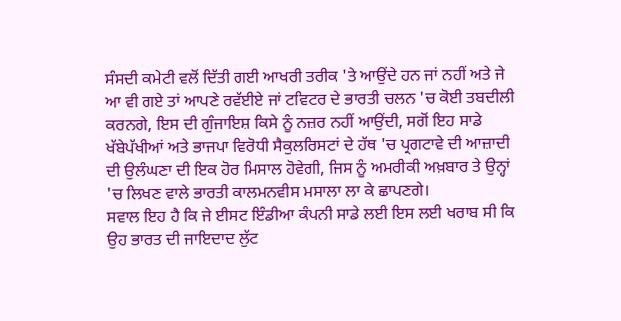ਸੰਸਦੀ ਕਮੇਟੀ ਵਲੋਂ ਦਿੱਤੀ ਗਈ ਆਖਰੀ ਤਰੀਕ 'ਤੇ ਆਉਂਦੇ ਹਨ ਜਾਂ ਨਹੀਂ ਅਤੇ ਜੇ ਆ ਵੀ ਗਏ ਤਾਂ ਆਪਣੇ ਰਵੱਈਏ ਜਾਂ ਟਵਿਟਰ ਦੇ ਭਾਰਤੀ ਚਲਨ 'ਚ ਕੋਈ ਤਬਦੀਲੀ ਕਰਨਗੇ, ਇਸ ਦੀ ਗੁੰਜਾਇਸ਼ ਕਿਸੇ ਨੂੰ ਨਜ਼ਰ ਨਹੀਂ ਆਉਂਦੀ, ਸਗੋਂ ਇਹ ਸਾਡੇ ਖੱਬੇਪੱਖੀਆਂ ਅਤੇ ਭਾਜਪਾ ਵਿਰੋਧੀ ਸੈਕੁਲਰਿਸਟਾਂ ਦੇ ਹੱਥ 'ਚ ਪ੍ਰਗਟਾਵੇ ਦੀ ਆਜ਼ਾਦੀ ਦੀ ਉਲੰਘਣਾ ਦੀ ਇਕ ਹੋਰ ਮਿਸਾਲ ਹੋਵੇਗੀ, ਜਿਸ ਨੂੰ ਅਮਰੀਕੀ ਅਖ਼ਬਾਰ ਤੇ ਉਨ੍ਹਾਂ 'ਚ ਲਿਖਣ ਵਾਲੇ ਭਾਰਤੀ ਕਾਲਮਨਵੀਸ ਮਸਾਲਾ ਲਾ ਕੇ ਛਾਪਣਗੇ।
ਸਵਾਲ ਇਹ ਹੈ ਕਿ ਜੇ ਈਸਟ ਇੰਡੀਆ ਕੰਪਨੀ ਸਾਡੇ ਲਈ ਇਸ ਲਈ ਖਰਾਬ ਸੀ ਕਿ ਉਹ ਭਾਰਤ ਦੀ ਜਾਇਦਾਦ ਲੁੱਟ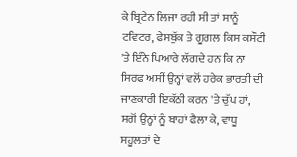ਕੇ ਬ੍ਰਿਟੇਨ ਲਿਜਾ ਰਹੀ ਸੀ ਤਾਂ ਸਾਨੂੰ ਟਵਿਟਰ, ਫੇਸਬੁੱਕ ਤੇ ਗੂਗਲ ਕਿਸ ਕਸੌਟੀ 'ਤੇ ਇੰਨੇ ਪਿਆਰੇ ਲੱਗਦੇ ਹਨ ਕਿ ਨਾ ਸਿਰਫ ਅਸੀਂ ਉਨ੍ਹਾਂ ਵਲੋਂ ਹਰੇਕ ਭਾਰਤੀ ਦੀ ਜਾਣਕਾਰੀ ਇਕੱਠੀ ਕਰਨ 'ਤੇ ਚੁੱਪ ਹਾਂ, ਸਗੋਂ ਉਨ੍ਹਾਂ ਨੂੰ ਬਾਹਾਂ ਫੈਲਾ ਕੇ, ਵਾਧੂ ਸਹੂਲਤਾਂ ਦੇ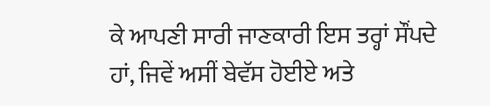ਕੇ ਆਪਣੀ ਸਾਰੀ ਜਾਣਕਾਰੀ ਇਸ ਤਰ੍ਹਾਂ ਸੌਂਪਦੇ ਹਾਂ, ਜਿਵੇਂ ਅਸੀਂ ਬੇਵੱਸ ਹੋਈਏ ਅਤੇ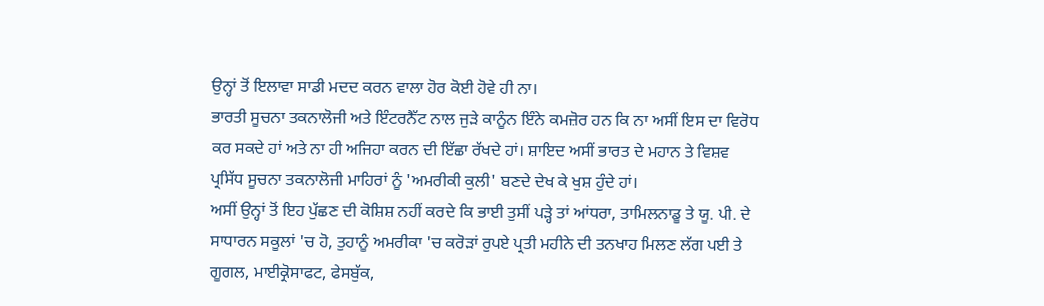ਉਨ੍ਹਾਂ ਤੋਂ ਇਲਾਵਾ ਸਾਡੀ ਮਦਦ ਕਰਨ ਵਾਲਾ ਹੋਰ ਕੋਈ ਹੋਵੇ ਹੀ ਨਾ।
ਭਾਰਤੀ ਸੂਚਨਾ ਤਕਨਾਲੋਜੀ ਅਤੇ ਇੰਟਰਨੈੱਟ ਨਾਲ ਜੁੜੇ ਕਾਨੂੰਨ ਇੰਨੇ ਕਮਜ਼ੋਰ ਹਨ ਕਿ ਨਾ ਅਸੀਂ ਇਸ ਦਾ ਵਿਰੋਧ ਕਰ ਸਕਦੇ ਹਾਂ ਅਤੇ ਨਾ ਹੀ ਅਜਿਹਾ ਕਰਨ ਦੀ ਇੱਛਾ ਰੱਖਦੇ ਹਾਂ। ਸ਼ਾਇਦ ਅਸੀਂ ਭਾਰਤ ਦੇ ਮਹਾਨ ਤੇ ਵਿਸ਼ਵ ਪ੍ਰਸਿੱਧ ਸੂਚਨਾ ਤਕਨਾਲੋਜੀ ਮਾਹਿਰਾਂ ਨੂੰ 'ਅਮਰੀਕੀ ਕੁਲੀ' ਬਣਦੇ ਦੇਖ ਕੇ ਖੁਸ਼ ਹੁੰਦੇ ਹਾਂ।
ਅਸੀਂ ਉਨ੍ਹਾਂ ਤੋਂ ਇਹ ਪੁੱਛਣ ਦੀ ਕੋਸ਼ਿਸ਼ ਨਹੀਂ ਕਰਦੇ ਕਿ ਭਾਈ ਤੁਸੀਂ ਪੜ੍ਹੇ ਤਾਂ ਆਂਧਰਾ, ਤਾਮਿਲਨਾਡੂ ਤੇ ਯੂ. ਪੀ. ਦੇ ਸਾਧਾਰਨ ਸਕੂਲਾਂ 'ਚ ਹੋ, ਤੁਹਾਨੂੰ ਅਮਰੀਕਾ 'ਚ ਕਰੋੜਾਂ ਰੁਪਏ ਪ੍ਰਤੀ ਮਹੀਨੇ ਦੀ ਤਨਖਾਹ ਮਿਲਣ ਲੱਗ ਪਈ ਤੇ ਗੂਗਲ, ਮਾਈਕ੍ਰੋਸਾਫਟ, ਫੇਸਬੁੱਕ,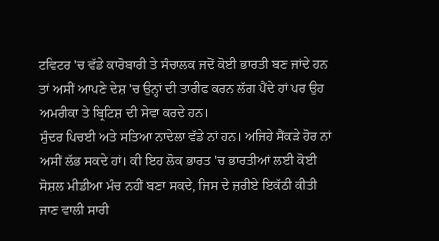ਟਵਿਟਰ 'ਚ ਵੱਡੇ ਕਾਰੋਬਾਰੀ ਤੇ ਸੰਚਾਲਕ ਜਦੋਂ ਕੋਈ ਭਾਰਤੀ ਬਣ ਜਾਂਦੇ ਹਨ ਤਾਂ ਅਸੀਂ ਆਪਣੇ ਦੇਸ਼ 'ਚ ਉਨ੍ਹਾਂ ਦੀ ਤਾਰੀਫ ਕਰਨ ਲੱਗ ਪੈਂਦੇ ਹਾਂ ਪਰ ਉਹ ਅਮਰੀਕਾ ਤੇ ਬ੍ਰਿਟਿਸ਼ ਦੀ ਸੇਵਾ ਕਰਦੇ ਹਨ।
ਸੁੰਦਰ ਪਿਚਈ ਅਤੇ ਸਤਿਆ ਨਾਦੇਲਾ ਵੱਡੇ ਨਾਂ ਹਨ। ਅਜਿਹੇ ਸੈਂਕੜੇ ਹੋਰ ਨਾਂ ਅਸੀਂ ਲੱਭ ਸਕਦੇ ਹਾਂ। ਕੀ ਇਹ ਲੋਕ ਭਾਰਤ 'ਚ ਭਾਰਤੀਆਂ ਲਈ ਕੋਈ ਸੋਸ਼ਲ ਮੀਡੀਆ ਮੰਚ ਨਹੀਂ ਬਣਾ ਸਕਦੇ, ਜਿਸ ਦੇ ਜ਼ਰੀਏ ਇਕੱਠੀ ਕੀਤੀ ਜਾਣ ਵਾਲੀ ਸਾਰੀ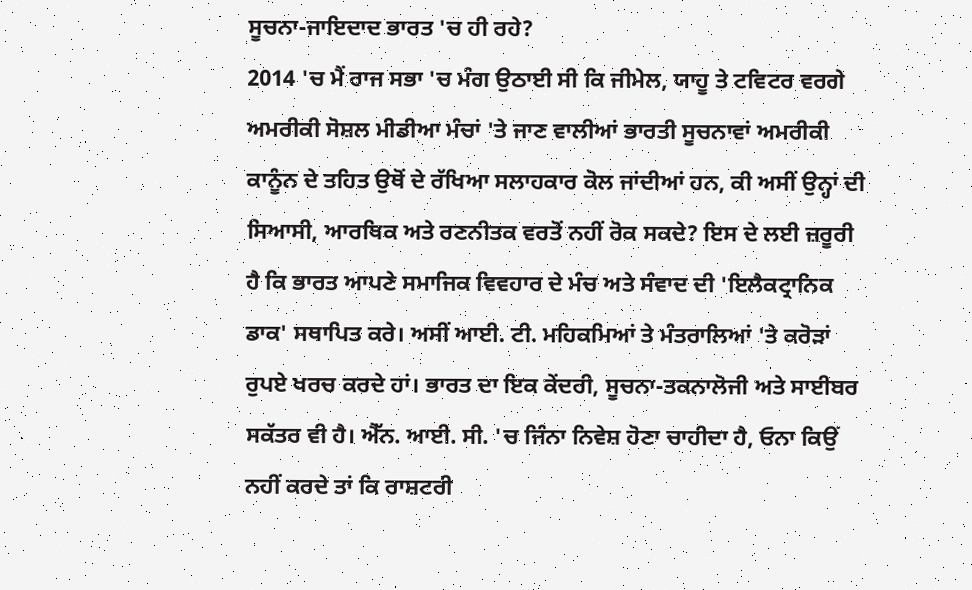ਸੂਚਨਾ-ਜਾਇਦਾਦ ਭਾਰਤ 'ਚ ਹੀ ਰਹੇ?
2014 'ਚ ਮੈਂ ਰਾਜ ਸਭਾ 'ਚ ਮੰਗ ਉਠਾਈ ਸੀ ਕਿ ਜੀਮੇਲ, ਯਾਹੂ ਤੇ ਟਵਿਟਰ ਵਰਗੇ ਅਮਰੀਕੀ ਸੋਸ਼ਲ ਮੀਡੀਆ ਮੰਚਾਂ 'ਤੇ ਜਾਣ ਵਾਲੀਆਂ ਭਾਰਤੀ ਸੂਚਨਾਵਾਂ ਅਮਰੀਕੀ ਕਾਨੂੰਨ ਦੇ ਤਹਿਤ ਉਥੋਂ ਦੇ ਰੱਖਿਆ ਸਲਾਹਕਾਰ ਕੋਲ ਜਾਂਦੀਆਂ ਹਨ, ਕੀ ਅਸੀਂ ਉਨ੍ਹਾਂ ਦੀ ਸਿਆਸੀ, ਆਰਥਿਕ ਅਤੇ ਰਣਨੀਤਕ ਵਰਤੋਂ ਨਹੀਂ ਰੋਕ ਸਕਦੇ? ਇਸ ਦੇ ਲਈ ਜ਼ਰੂਰੀ ਹੈ ਕਿ ਭਾਰਤ ਆਪਣੇ ਸਮਾਜਿਕ ਵਿਵਹਾਰ ਦੇ ਮੰਚ ਅਤੇ ਸੰਵਾਦ ਦੀ 'ਇਲੈਕਟ੍ਰਾਨਿਕ ਡਾਕ' ਸਥਾਪਿਤ ਕਰੇ। ਅਸੀਂ ਆਈ. ਟੀ. ਮਹਿਕਮਿਆਂ ਤੇ ਮੰਤਰਾਲਿਆਂ 'ਤੇ ਕਰੋੜਾਂ ਰੁਪਏ ਖਰਚ ਕਰਦੇ ਹਾਂ। ਭਾਰਤ ਦਾ ਇਕ ਕੇਂਦਰੀ, ਸੂਚਨਾ-ਤਕਨਾਲੋਜੀ ਅਤੇ ਸਾਈਬਰ ਸਕੱਤਰ ਵੀ ਹੈ। ਐੱਨ. ਆਈ. ਸੀ. 'ਚ ਜਿੰਨਾ ਨਿਵੇਸ਼ ਹੋਣਾ ਚਾਹੀਦਾ ਹੈ, ਓਨਾ ਕਿਉਂ ਨਹੀਂ ਕਰਦੇ ਤਾਂ ਕਿ ਰਾਸ਼ਟਰੀ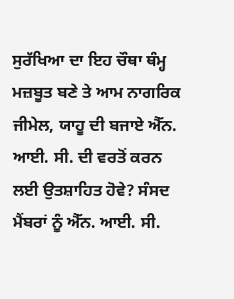ਸੁਰੱਖਿਆ ਦਾ ਇਹ ਚੌਥਾ ਥੰਮ੍ਹ ਮਜ਼ਬੂਤ ਬਣੇ ਤੇ ਆਮ ਨਾਗਰਿਕ ਜੀਮੇਲ, ਯਾਹੂ ਦੀ ਬਜਾਏ ਐੱਨ. ਆਈ. ਸੀ. ਦੀ ਵਰਤੋਂ ਕਰਨ ਲਈ ਉਤਸ਼ਾਹਿਤ ਹੋਵੇ? ਸੰਸਦ ਮੈਂਬਰਾਂ ਨੂੰ ਐੱਨ. ਆਈ. ਸੀ.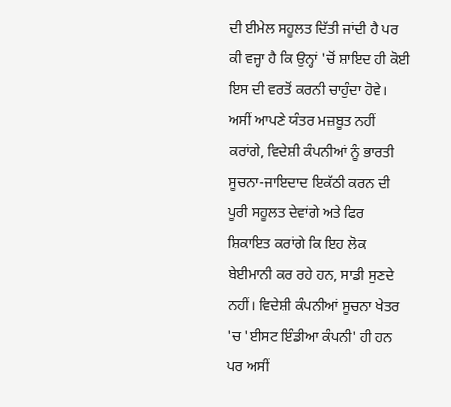ਦੀ ਈਮੇਲ ਸਹੂਲਤ ਦਿੱਤੀ ਜਾਂਦੀ ਹੈ ਪਰ ਕੀ ਵਜ੍ਹਾ ਹੈ ਕਿ ਉਨ੍ਹਾਂ 'ਚੋਂ ਸ਼ਾਇਦ ਹੀ ਕੋਈ ਇਸ ਦੀ ਵਰਤੋਂ ਕਰਨੀ ਚਾਹੁੰਦਾ ਹੋਵੇ।
ਅਸੀਂ ਆਪਣੇ ਯੰਤਰ ਮਜ਼ਬੂਤ ਨਹੀਂ ਕਰਾਂਗੇ, ਵਿਦੇਸ਼ੀ ਕੰਪਨੀਆਂ ਨੂੰ ਭਾਰਤੀ ਸੂਚਨਾ-ਜਾਇਦਾਦ ਇਕੱਠੀ ਕਰਨ ਦੀ ਪੂਰੀ ਸਹੂਲਤ ਦੇਵਾਂਗੇ ਅਤੇ ਫਿਰ ਸ਼ਿਕਾਇਤ ਕਰਾਂਗੇ ਕਿ ਇਹ ਲੋਕ ਬੇਈਮਾਨੀ ਕਰ ਰਹੇ ਹਨ, ਸਾਡੀ ਸੁਣਦੇ ਨਹੀਂ। ਵਿਦੇਸ਼ੀ ਕੰਪਨੀਆਂ ਸੂਚਨਾ ਖੇਤਰ 'ਚ 'ਈਸਟ ਇੰਡੀਆ ਕੰਪਨੀ' ਹੀ ਹਨ ਪਰ ਅਸੀਂ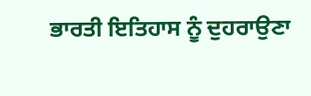ਭਾਰਤੀ ਇਤਿਹਾਸ ਨੂੰ ਦੁਹਰਾਉਣਾ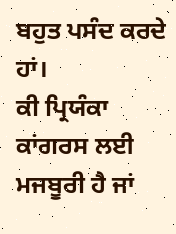ਬਹੁਤ ਪਸੰਦ ਕਰਦੇ ਹਾਂ।
ਕੀ ਪ੍ਰਿਯੰਕਾ ਕਾਂਗਰਸ ਲਈ ਮਜਬੂਰੀ ਹੈ ਜਾਂ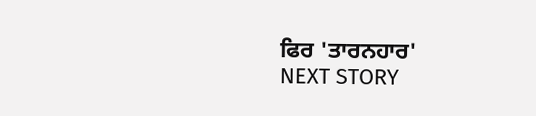ਫਿਰ 'ਤਾਰਨਹਾਰ'
NEXT STORY